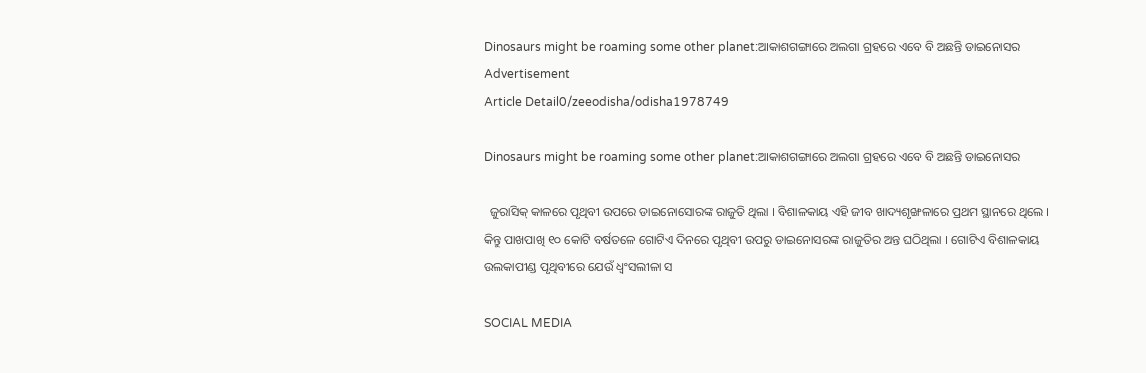Dinosaurs might be roaming some other planet:ଆକାଶଗଙ୍ଗାରେ ଅଲଗା ଗ୍ରହରେ ଏବେ ବି ଅଛନ୍ତି ଡାଇନୋସର
Advertisement
Article Detail0/zeeodisha/odisha1978749

Dinosaurs might be roaming some other planet:ଆକାଶଗଙ୍ଗାରେ ଅଲଗା ଗ୍ରହରେ ଏବେ ବି ଅଛନ୍ତି ଡାଇନୋସର

  ଜୁରାସିକ୍ କାଳରେ ପୃଥିବୀ ଉପରେ ଡାଇନୋସୋରଙ୍କ ରାଜୁତି ଥିଲା । ବିଶାଳକାୟ ଏହି ଜୀବ ଖାଦ୍ୟଶୃଙ୍ଖଳାରେ ପ୍ରଥମ ସ୍ଥାନରେ ଥିଲେ । କିନ୍ତୁ ପାଖପାଖି ୧୦ କୋଟି ବର୍ଷତଳେ ଗୋଟିଏ ଦିନରେ ପୃଥିବୀ ଉପରୁ ଡାଇନୋସରଙ୍କ ରାଜୁତିର ଅନ୍ତ ଘଠିଥିଲା । ଗୋଟିଏ ବିଶାଳକାୟ ଉଲକାପୀଣ୍ଡ ପୃଥିବୀରେ ଯେଉଁ ଧ୍ୱଂସଲୀଳା ସ

SOCIAL MEDIA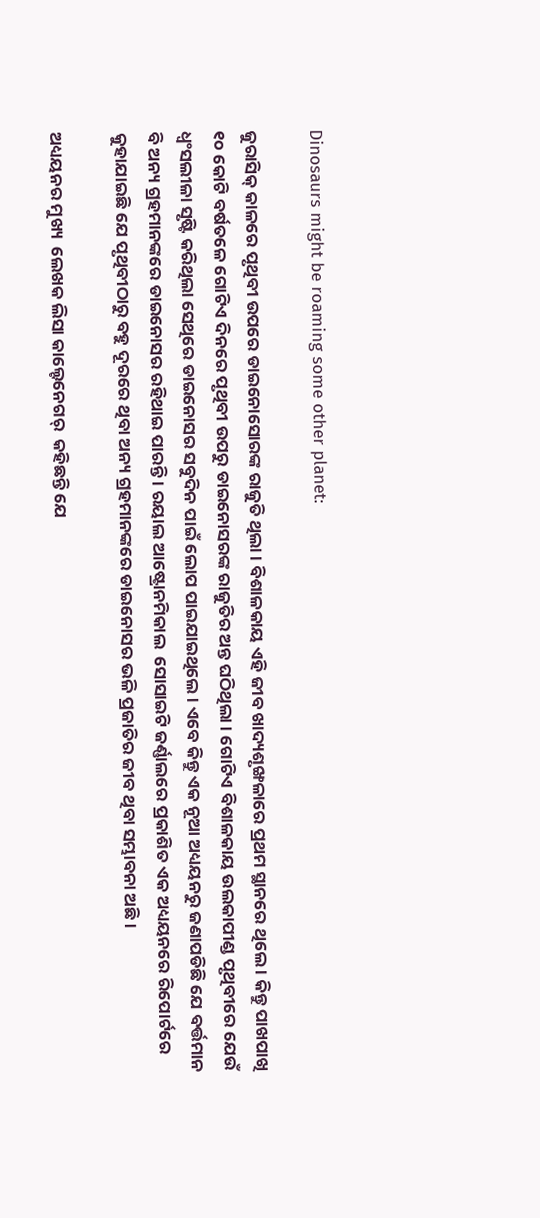Dinosaurs might be roaming some other planet:

ଜୁରାସିକ୍ କାଳରେ ପୃଥିବୀ ଉପରେ ଡାଇନୋସୋରଙ୍କ ରାଜୁତି ଥିଲା । ବିଶାଳକାୟ ଏହି ଜୀବ ଖାଦ୍ୟଶୃଙ୍ଖଳାରେ ପ୍ରଥମ ସ୍ଥାନରେ ଥିଲେ । କିନ୍ତୁ ପାଖପାଖି ୧୦ କୋଟି ବର୍ଷତଳେ ଗୋଟିଏ ଦିନରେ ପୃଥିବୀ ଉପରୁ ଡାଇନୋସରଙ୍କ ରାଜୁତିର ଅନ୍ତ ଘଠିଥିଲା । ଗୋଟିଏ ବିଶାଳକାୟ ଉଲକାପୀଣ୍ଡ ପୃଥିବୀରେ ଯେଉଁ ଧ୍ୱଂସଲୀଳା ସୃଷ୍ଟି କରିଥିଲା ସେଥିରେ ଡାଇନୋସର ସବୁଦିନ ପାଇଁ ଲୋପ ପାଇଯାଇଥିଲେ । ଏବେ କିନ୍ତୁ ଏକ ନୂଆ ଅଧ୍ୟୟନରୁ ଜଣାପଡିଛି ଯେ ବର୍ତ୍ତମାନ ବି ଅନ୍ୟ ଗ୍ରହମାନଙ୍କରେ ଡାଇନୋସର ରହିଥାଇ ପାରନ୍ତି । ରୟାଲ ଆଷ୍ଟ୍ରୋନମିକାଲ  ସୋସାଇଟି ଜର୍ଣ୍ଣାଲରେ ପ୍ରକାଶିତ ଏକ ଅଧ୍ୟୟନରେ ରିପୋର୍ଟରେ କୁହାଯାଇଛି ଯେ ପୃଥିବୀଠାରୁ ବହୁ ଦୂରରେ ଥିବା ଅନ୍ୟ ଗ୍ରହମାନଙ୍କରେ ଡାଇନୋସର ଭଳି ପ୍ରଜାତିର ଜୀବ ଥିବା ସମ୍ଭାବନା ଅଛି।

ଅଧ୍ୟୟନର ମୁଖ୍ୟ  ଲେଖକ ଲିସା କାଲ୍ଟେନେଗର୍  କହିଛନ୍ତି ଯେ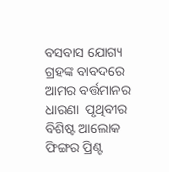ବସବାସ ଯୋଗ୍ୟ ଗ୍ରହଙ୍କ ବାବଦରେ ଆମର ବର୍ତ୍ତମାନର ଧାରଣା  ପୃଥିବୀର ବିଶିଷ୍ଟ ଆଲୋକ ଫିଙ୍ଗର ପ୍ରିଣ୍ଟ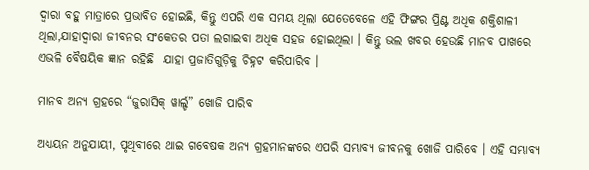ଦ୍ୱାରା ବହୁ ମାତ୍ରାରେ ପ୍ରଭାବିତ ହୋଇଛି, କିନ୍ତୁ ଏପରି ଏକ ସମୟ ଥିଲା ଯେତେବେଳେ ଏହି ଫିଙ୍ଗର ପ୍ରିଣ୍ଟ ଅଧିକ ଶକ୍ତିଶାଳୀ ଥିଲା,ଯାହାଦ୍ୱାରା ଜୀବନର ସଂକେତର ପତା ଲଗାଇବା ଅଧିକ ସହଜ ହୋଇଥିଲା । କିନ୍ତୁ ଭଲ ଖବର ହେଉଛି ମାନବ ପାଖରେ ଏଭଳି ବୈଷୟିକ ଜ୍ଞାନ ରହିଛି  ଯାହା ପ୍ରଜାତିଗୁଡ଼ିକୁ ଚିହ୍ନଟ କରିପାରିବ ।

ମାନବ ଅନ୍ୟ ଗ୍ରହରେ “ଜୁରାସିକ୍ ୱାର୍ଲ୍ଡ” ଖୋଜି ପାରିବ

ଅଧ୍ୟୟନ ଅନୁଯାୟୀ, ପୃଥିବୀରେ ଥାଇ ଗବେଷକ ଅନ୍ୟ ଗ୍ରହମାନଙ୍କରେ ଏପରି ସମ୍ଭାବ୍ୟ ଜୀବନକୁ ଖୋଜି ପାରିବେ । ଏହି ସମ୍ଭାବ୍ୟ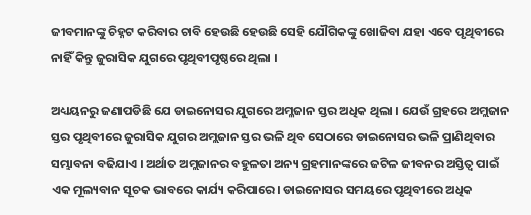ଜୀବମାନଙ୍କୁ ଚିହ୍ନଟ କରିବାର ଚାବି ହେଉଛି ହେଉଛି ସେହି ଯୌଗିକଙ୍କୁ ଖୋଜିବା ଯହା ଏବେ ପୃଥିବୀରେ ନାହିଁ କିନ୍ତୁ ଜୁରାସିକ ଯୁଗରେ ପୃଥିବୀପୃଷ୍ଠରେ ଥିଲା ।

ଅଧ୍ୟୟନରୁ ଜଣାପଡିଛି ଯେ ଡାଇନୋସର ଯୁଗରେ ଅମ୍ଳଜାନ ସ୍ତର ଅଧିକ ଥିଲା । ଯେଉଁ ଗ୍ରହରେ ଅମ୍ଲଜାନ ସ୍ତର ପୃଥିବୀରେ ଜୁରାସିକ ଯୁଗର ଅମ୍ଲଜାନ ସ୍ତର ଭଳି ଥିବ ସେଠାରେ ଡାଇନୋସର ଭଳି ପ୍ରାଣିଥିବାର ସମ୍ଭାବନା ବଢିଯାଏ । ଅର୍ଥାତ ଅମ୍ଲଜାନର ବହୁଳତା ଅନ୍ୟ ଗ୍ରହମାନଙ୍କରେ ଜଟିଳ ଜୀବନର ଅସ୍ତିତ୍ୱ ପାଇଁ ଏକ ମୂଲ୍ୟବାନ ସୂଚକ ଭାବରେ କାର୍ଯ୍ୟ କରିପାରେ। ଡାଇନୋସର ସମୟରେ ପୃଥିବୀରେ ଅଧିକ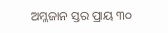ଅମ୍ଳଜାନ ସ୍ତର ପ୍ରାୟ ୩୦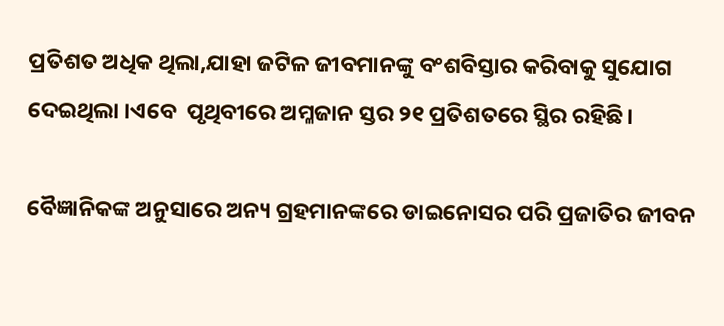ପ୍ରତିଶତ ଅଧିକ ଥିଲା,ଯାହା ଜଟିଳ ଜୀବମାନଙ୍କୁ ବଂଶବିସ୍ତାର କରିବାକୁ ସୁଯୋଗ ଦେଇଥିଲା ।ଏବେ  ପୃଥିବୀରେ ଅମ୍ଳଜାନ ସ୍ତର ୨୧ ପ୍ରତିଶତରେ ସ୍ଥିର ରହିଛି।

ବୈଜ୍ଞାନିକଙ୍କ ଅନୁସାରେ ଅନ୍ୟ ଗ୍ରହମାନଙ୍କରେ ଡାଇନୋସର ପରି ପ୍ରଜାତିର ଜୀବନ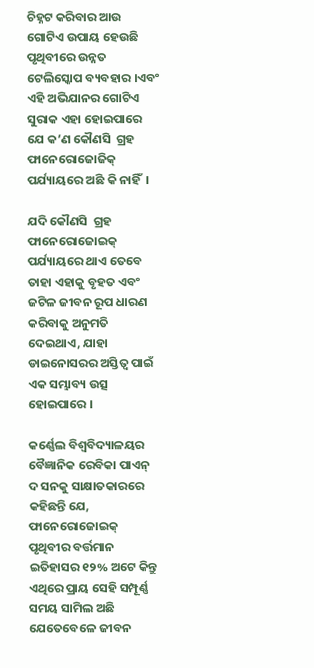ଚିହ୍ନଟ କରିବାର ଆଉ ଗୋଟିଏ ଉପାୟ ହେଉଛି  ପୃଥିବୀରେ ଉନ୍ନତ ଟେଲିସ୍କୋପ ବ୍ୟବହାର ।ଏବଂ ଏହି ଅଭିଯାନର ଗୋଟିଏ ସୁରାକ ଏହା ହୋଇପାରେ ଯେ କ’ଣ କୌଣସି  ଗ୍ରହ ଫାନେରୋଜୋଜିକ୍ ପର୍ଯ୍ୟାୟରେ ଅଛି କି ନାହିଁ  ।

ଯଦି କୌଣସି  ଗ୍ରହ ଫାନେରୋଜୋଇକ୍ ପର୍ଯ୍ୟାୟରେ ଥାଏ ତେବେ ତାହା ଏହାକୁ ବୃହତ ଏବଂ ଜଟିଳ ଜୀବନ ରୂପ ଧାରଣ କରିବାକୁ ଅନୁମତି ଦେଇଥାଏ, ଯାହା ଡାଇନୋସରର ଅସ୍ତିତ୍ୱ ପାଇଁ ଏକ ସମ୍ଭାବ୍ୟ ଉତ୍ସ ହୋଇପାରେ ।

କର୍ଣ୍ଣେଲ ବିଶ୍ୱବିଦ୍ୟାଳୟର ବୈଜ୍ଞାନିକ ରେବିକା ପାଏନ୍ ଦ ସନକୁ ସାକ୍ଷାତକାରରେ  କହିଛନ୍ତି ଯେ, ଫାନେରୋଜୋଇକ୍ ପୃଥିବୀର ବର୍ତ୍ତମାନ ଇତିହାସର ୧୨% ଅଟେ କିନ୍ତୁ ଏଥିରେ ପ୍ରାୟ ସେହି ସମ୍ପୂର୍ଣ୍ଣ ସମୟ ସାମିଲ ଅଛି ଯେତେବେଳେ ଜୀବନ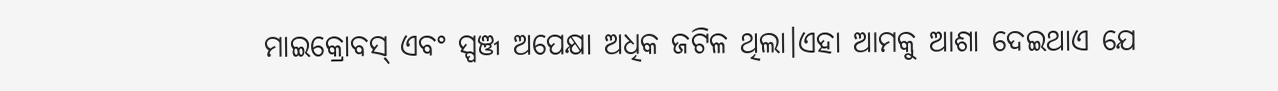ମାଇକ୍ରୋବସ୍ ଏବଂ ସ୍ପଞ୍ଜ ଅପେକ୍ଷା ଅଧିକ ଜଟିଳ ଥିଲା।ଏହା ଆମକୁ ଆଶା ଦେଇଥାଏ ଯେ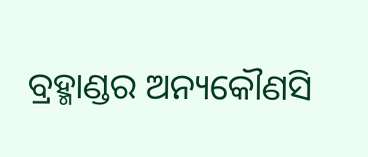ବ୍ରହ୍ମାଣ୍ଡର ଅନ୍ୟକୌଣସି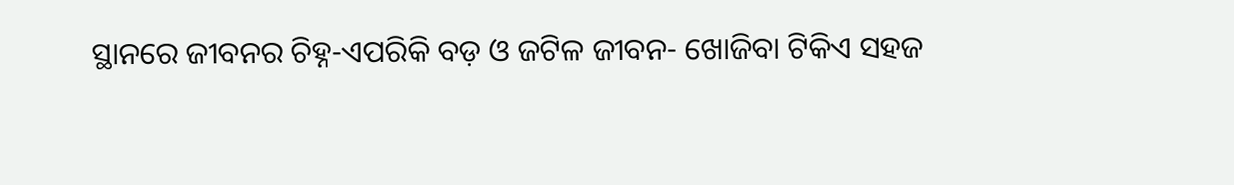ସ୍ଥାନରେ ଜୀବନର ଚିହ୍ନ-ଏପରିକି ବଡ଼ ଓ ଜଟିଳ ଜୀବନ- ଖୋଜିବା ଟିକିଏ ସହଜ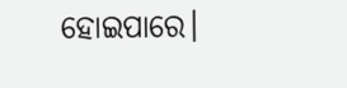ହୋଇପାରେ।